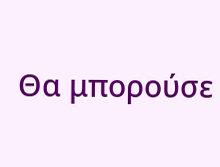Θα μπορούσε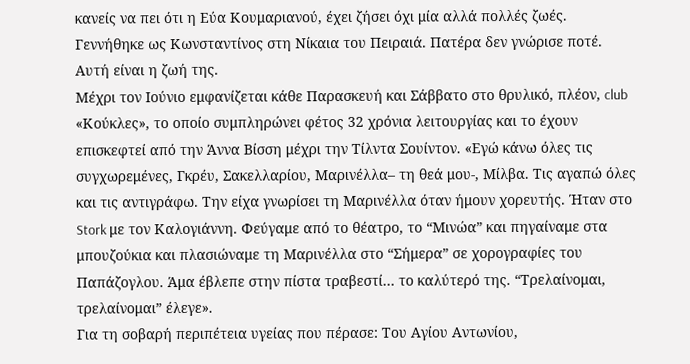κανείς να πει ότι η Εύα Κουμαριανού, έχει ζήσει όχι μία αλλά πολλές ζωές. Γεννήθηκε ως Κωνσταντίνος στη Νίκαια του Πειραιά. Πατέρα δεν γνώρισε ποτέ. Αυτή είναι η ζωή της.
Μέχρι τον Ιούνιο εμφανίζεται κάθε Παρασκευή και Σάββατο στο θρυλικό, πλέον, club «Κούκλες», το οποίο συμπληρώνει φέτος 32 χρόνια λειτουργίας και το έχουν επισκεφτεί από την Άννα Βίσση μέχρι την Τίλντα Σουίντον. «Εγώ κάνω όλες τις συγχωρεμένες, Γκρέυ, Σακελλαρίου, Μαρινέλλα– τη θεά μου-, Μίλβα. Τις αγαπώ όλες και τις αντιγράφω. Την είχα γνωρίσει τη Μαρινέλλα όταν ήμουν χορευτής. Ήταν στο Stork με τον Καλογιάννη. Φεύγαμε από το θέατρο, το “Μινώα” και πηγαίναμε στα μπουζούκια και πλασιώναμε τη Μαρινέλλα στο “Σήμερα” σε χορογραφίες του Παπάζογλου. Άμα έβλεπε στην πίστα τραβεστί… το καλύτερό της. “Τρελαίνομαι, τρελαίνομαι” έλεγε».
Για τη σοβαρή περιπέτεια υγείας που πέρασε: Του Αγίου Αντωνίου,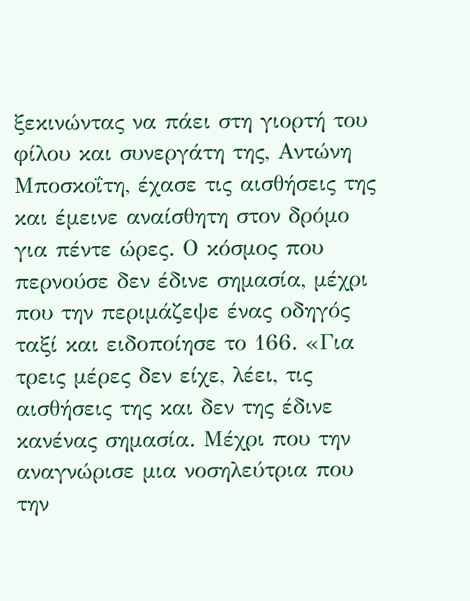ξεκινώντας να πάει στη γιορτή του φίλου και συνεργάτη της, Αντώνη Μποσκοΐτη, έχασε τις αισθήσεις της και έμεινε αναίσθητη στον δρόμο για πέντε ώρες. Ο κόσμος που περνούσε δεν έδινε σημασία, μέχρι που την περιμάζεψε ένας οδηγός ταξί και ειδοποίησε το 166. «Για τρεις μέρες δεν είχε, λέει, τις αισθήσεις της και δεν της έδινε κανένας σημασία. Μέχρι που την αναγνώρισε μια νοσηλεύτρια που την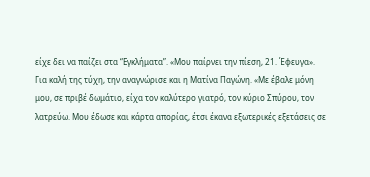είχε δει να παίζει στα “Εγκλήματα”. «Μου παίρνει την πίεση, 21. Έφευγα».
Για καλή της τύχη, την αναγνώρισε και η Ματίνα Παγώνη. «Με έβαλε μόνη μου, σε πριβέ δωμάτιο, είχα τον καλύτερο γιατρό, τον κύριο Σπύρου, τον λατρεύω. Μου έδωσε και κάρτα απορίας, έτσι έκανα εξωτερικές εξετάσεις σε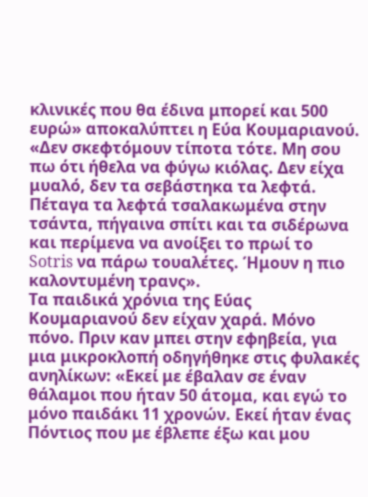κλινικές που θα έδινα μπορεί και 500 ευρώ» αποκαλύπτει η Εύα Κουμαριανού.
«Δεν σκεφτόμουν τίποτα τότε. Μη σου πω ότι ήθελα να φύγω κιόλας. Δεν είχα μυαλό, δεν τα σεβάστηκα τα λεφτά. Πέταγα τα λεφτά τσαλακωμένα στην τσάντα, πήγαινα σπίτι και τα σιδέρωνα και περίμενα να ανοίξει το πρωί το Sotris να πάρω τουαλέτες. Ήμουν η πιο καλοντυμένη τρανς».
Τα παιδικά χρόνια της Εύας Κουμαριανού δεν είχαν χαρά. Μόνο πόνο. Πριν καν μπει στην εφηβεία, για μια μικροκλοπή οδηγήθηκε στις φυλακές ανηλίκων: «Εκεί με έβαλαν σε έναν θάλαμοι που ήταν 50 άτομα, και εγώ το μόνο παιδάκι 11 χρονών. Εκεί ήταν ένας Πόντιος που με έβλεπε έξω και μου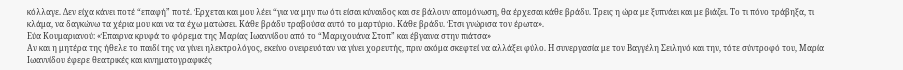κόλλαγε. Δεν είχα κάνει ποτέ “επαφή” ποτέ. Έρχεται και μου λέει “για να μην πω ότι είσαι κύναιδος και σε βάλουν απομόνωση, θα έρχεσαι κάθε βράδυ. Τρεις η ώρα με ξυπνάει και με βιάζει. Το τι πόνο τράβηξα, τι κλάμα, να δαγκώνω τα χέρια μου και να τα έχω ματώσει. Κάθε βράδυ τραβούσα αυτό το μαρτύριο. Κάθε βράδυ. Έτσι γνώρισα τον έρωτα».
Εύα Κουμαριανού: «Έπαιρνα κρυφά το φόρεμα της Μαρίας Ιωαννίδου από το “Μαριχουάνα Στοπ” και έβγαινα στην πιάτσα»
Αν και η μητέρα της ήθελε το παιδί της να γίνει ηλεκτρολόγος, εκείνο ονειρευόταν να γίνει χορευτής, πριν ακόμα σκεφτεί να αλλάξει φύλο. Η συνεργασία με τον Βαγγέλη Σειληνό και την, τότε σύντροφό του, Μαρία Ιωαννίδου έφερε θεατρικές και κινηματογραφικές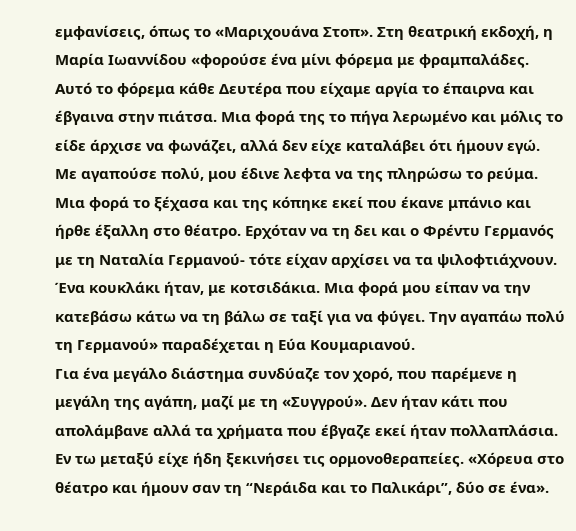εμφανίσεις, όπως το «Μαριχουάνα Στοπ». Στη θεατρική εκδοχή, η Μαρία Ιωαννίδου «φορούσε ένα μίνι φόρεμα με φραμπαλάδες. Αυτό το φόρεμα κάθε Δευτέρα που είχαμε αργία το έπαιρνα και έβγαινα στην πιάτσα. Μια φορά της το πήγα λερωμένο και μόλις το είδε άρχισε να φωνάζει, αλλά δεν είχε καταλάβει ότι ήμουν εγώ.
Με αγαπούσε πολύ, μου έδινε λεφτα να της πληρώσω το ρεύμα. Μια φορά το ξέχασα και της κόπηκε εκεί που έκανε μπάνιο και ήρθε έξαλλη στο θέατρο. Ερχόταν να τη δει και ο Φρέντυ Γερμανός με τη Ναταλία Γερμανού- τότε είχαν αρχίσει να τα ψιλοφτιάχνουν. Ένα κουκλάκι ήταν, με κοτσιδάκια. Μια φορά μου είπαν να την κατεβάσω κάτω να τη βάλω σε ταξί για να φύγει. Την αγαπάω πολύ τη Γερμανού» παραδέχεται η Εύα Κουμαριανού.
Για ένα μεγάλο διάστημα συνδύαζε τον χορό, που παρέμενε η μεγάλη της αγάπη, μαζί με τη «Συγγρού». Δεν ήταν κάτι που απολάμβανε αλλά τα χρήματα που έβγαζε εκεί ήταν πολλαπλάσια. Εν τω μεταξύ είχε ήδη ξεκινήσει τις ορμονοθεραπείες. «Χόρευα στο θέατρο και ήμουν σαν τη “Νεράιδα και το Παλικάρι”, δύο σε ένα».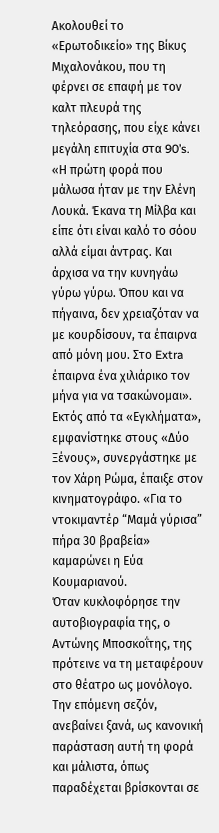Ακολουθεί το «Ερωτοδικείο» της Βίκυς Μιχαλονάκου, που τη φέρνει σε επαφή με τον καλτ πλευρά της τηλεόρασης, που είχε κάνει μεγάλη επιτυχία στα 90’s. «Η πρώτη φορά που μάλωσα ήταν με την Ελένη Λουκά. Έκανα τη Μίλβα και είπε ότι είναι καλό το σόου αλλά είμαι άντρας. Και άρχισα να την κυνηγάω γύρω γύρω. Όπου και να πήγαινα, δεν χρειαζόταν να με κουρδίσουν, τα έπαιρνα από μόνη μου. Στο Extra έπαιρνα ένα χιλιάρικο τον μήνα για να τσακώνομαι». Εκτός από τα «Εγκλήματα», εμφανίστηκε στους «Δύο Ξένους», συνεργάστηκε με τον Χάρη Ρώμα, έπαιξε στον κινηματογράφο. «Για το ντοκιμαντέρ “Μαμά γύρισα” πήρα 30 βραβεία» καμαρώνει η Εύα Κουμαριανού.
Όταν κυκλοφόρησε την αυτοβιογραφία της, ο Αντώνης Μποσκοΐτης, της πρότεινε να τη μεταφέρουν στο θέατρο ως μονόλογο. Την επόμενη σεζόν, ανεβαίνει ξανά, ως κανονική παράσταση αυτή τη φορά και μάλιστα, όπως παραδέχεται βρίσκονται σε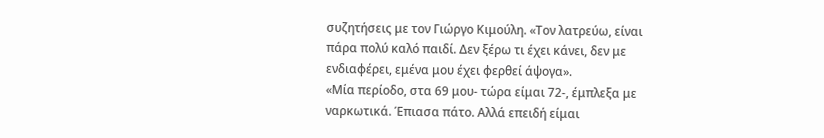συζητήσεις με τον Γιώργο Κιμούλη. «Τον λατρεύω, είναι πάρα πολύ καλό παιδί. Δεν ξέρω τι έχει κάνει, δεν με ενδιαφέρει, εμένα μου έχει φερθεί άψογα».
«Μία περίοδο, στα 69 μου- τώρα είμαι 72-, έμπλεξα με ναρκωτικά. Έπιασα πάτο. Αλλά επειδή είμαι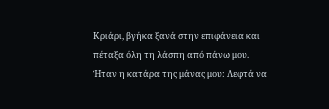Κριάρι, βγήκα ξανά στην επιφάνεια και πέταξα όλη τη λάσπη από πάνω μου. Ήταν η κατάρα της μάνας μου: Λεφτά να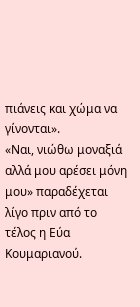πιάνεις και χώμα να γίνονται».
«Ναι, νιώθω μοναξιά αλλά μου αρέσει μόνη μου» παραδέχεται λίγο πριν από το τέλος η Εύα Κουμαριανού.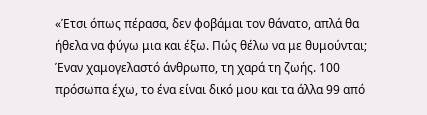«Έτσι όπως πέρασα, δεν φοβάμαι τον θάνατο, απλά θα ήθελα να φύγω μια και έξω. Πώς θέλω να με θυμούνται; Έναν χαμογελαστό άνθρωπο, τη χαρά τη ζωής. 100 πρόσωπα έχω, το ένα είναι δικό μου και τα άλλα 99 από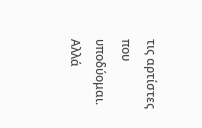τις αρτίστες που υποδύομαι. Αλλά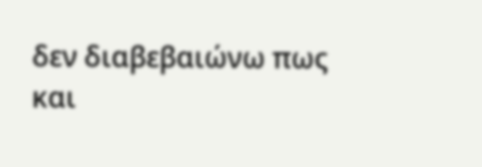δεν διαβεβαιώνω πως και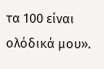τα 100 είναι ολόδικά μου».